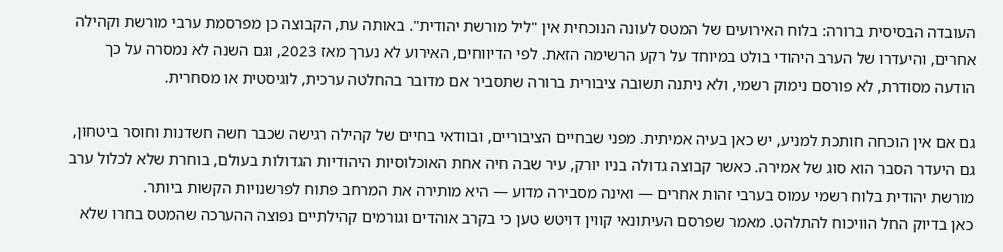העובדה הבסיסית ברורה: בלוח האירועים של המטס לעונה הנוכחית אין "ליל מורשת יהודית". באותה עת, הקבוצה כן מפרסמת ערבי מורשת וקהילה אחרים, והיעדרו של הערב היהודי בולט במיוחד על רקע הרשימה הזאת. לפי הדיווחים, האירוע לא נערך מאז 2023, וגם השנה לא נמסרה על כך הודעה מסודרת, לא פורסם נימוק רשמי, ולא ניתנה תשובה ציבורית ברורה שתסביר אם מדובר בהחלטה ערכית, לוגיסטית או מסחרית.

גם אם אין הוכחה חותכת למניע, יש כאן בעיה אמיתית. מפני שבחיים הציבוריים, ובוודאי בחיים של קהילה רגישה שכבר חשה חשדנות וחוסר ביטחון, גם היעדר הסבר הוא סוג של אמירה. כאשר קבוצה גדולה בניו יורק, עיר שבה חיה אחת האוכלוסיות היהודיות הגדולות בעולם, בוחרת שלא לכלול ערב מורשת יהודית בלוח רשמי עמוס בערבי זהות אחרים — ואינה מסבירה מדוע — היא מותירה את המרחב פתוח לפרשנויות הקשות ביותר.
כאן בדיוק החל הוויכוח להתלהט. מאמר שפרסם העיתונאי קווין דויטש טען כי בקרב אוהדים וגורמים קהילתיים נפוצה ההערכה שהמטס בחרו שלא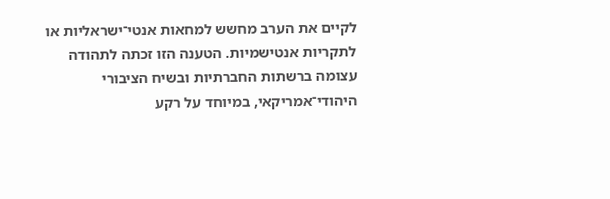לקיים את הערב מחשש למחאות אנטי־ישראליות או לתקריות אנטישמיות. הטענה הזו זכתה לתהודה עצומה ברשתות החברתיות ובשיח הציבורי היהודי־אמריקאי, במיוחד על רקע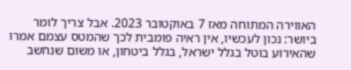האווירה המתוחה מאז 7 באוקטובר 2023. אבל צריך לומר ביושר: נכון לעכשיו, אין ראיה פומבית לכך שהמטס עצמם אמרו שהאירוע בוטל בגלל ישראל, בגלל ביטחון, או משום שנחשב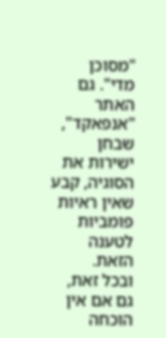"מסוכן מדי". גם האתר "אנפאקד", שבחן ישירות את הסוגיה, קבע שאין ראיות פומביות לטענה הזאת.
ובכל זאת, גם אם אין הוכחה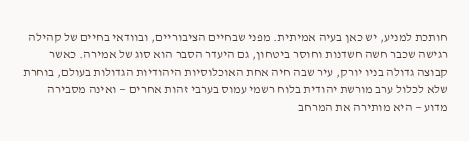חותכת למניע, יש כאן בעיה אמיתית. מפני שבחיים הציבוריים, ובוודאי בחיים של קהילה רגישה שכבר חשה חשדנות וחוסר ביטחון, גם היעדר הסבר הוא סוג של אמירה. כאשר קבוצה גדולה בניו יורק, עיר שבה חיה אחת האוכלוסיות היהודיות הגדולות בעולם, בוחרת שלא לכלול ערב מורשת יהודית בלוח רשמי עמוס בערבי זהות אחרים — ואינה מסבירה מדוע — היא מותירה את המרחב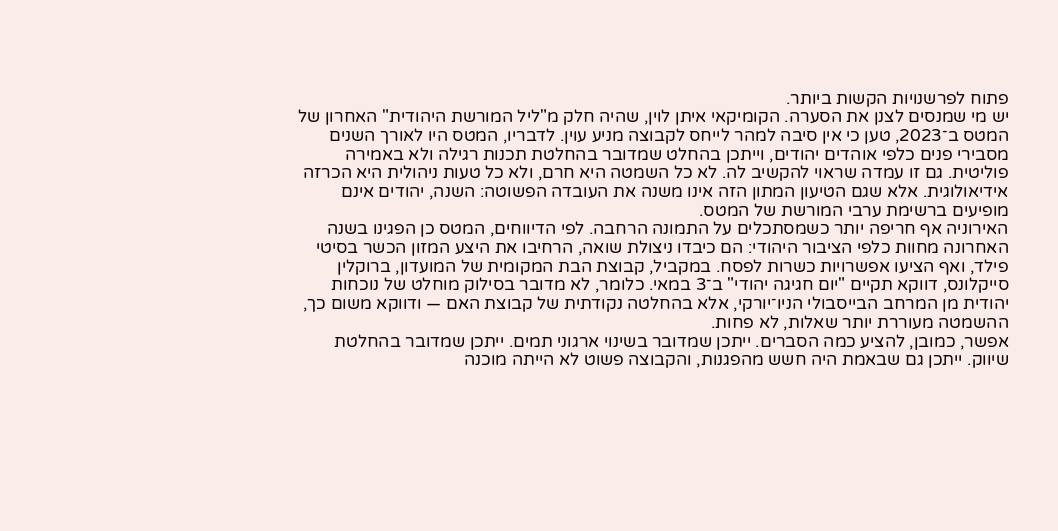פתוח לפרשנויות הקשות ביותר.
יש מי שמנסים לצנן את הסערה. הקומיקאי איתן לוין, שהיה חלק מ"ליל המורשת היהודית" האחרון של המטס ב־2023, טען כי אין סיבה למהר לייחס לקבוצה מניע עוין. לדבריו, המטס היו לאורך השנים מסבירי פנים כלפי אוהדים יהודים, וייתכן בהחלט שמדובר בהחלטת תכנות רגילה ולא באמירה פוליטית. גם זו עמדה שראוי להקשיב לה. לא כל השמטה היא חרם, ולא כל טעות ניהולית היא הכרזה אידיאולוגית. אלא שגם הטיעון המתון הזה אינו משנה את העובדה הפשוטה: השנה, יהודים אינם מופיעים ברשימת ערבי המורשת של המטס.
האירוניה אף חריפה יותר כשמסתכלים על התמונה הרחבה. לפי הדיווחים, המטס כן הפגינו בשנה האחרונה מחוות כלפי הציבור היהודי: הם כיבדו ניצולת שואה, הרחיבו את היצע המזון הכשר בסיטי פילד, ואף הציעו אפשרויות כשרות לפסח. במקביל, קבוצת הבת המקומית של המועדון, ברוקלין סייקלונס, דווקא תקיים "יום חגיגה יהודי" ב־3 במאי. כלומר, לא מדובר בסילוק מוחלט של נוכחות יהודית מן המרחב הבייסבולי הניו־יורקי, אלא בהחלטה נקודתית של קבוצת האם — ודווקא משום כך, ההשמטה מעוררת יותר שאלות, לא פחות.
אפשר, כמובן, להציע כמה הסברים. ייתכן שמדובר בשינוי ארגוני תמים. ייתכן שמדובר בהחלטת שיווק. ייתכן גם שבאמת היה חשש מהפגנות, והקבוצה פשוט לא הייתה מוכנה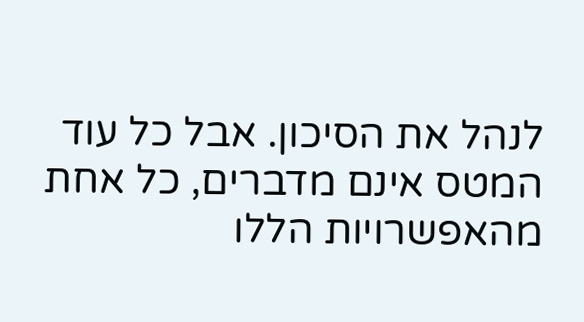לנהל את הסיכון. אבל כל עוד המטס אינם מדברים, כל אחת מהאפשרויות הללו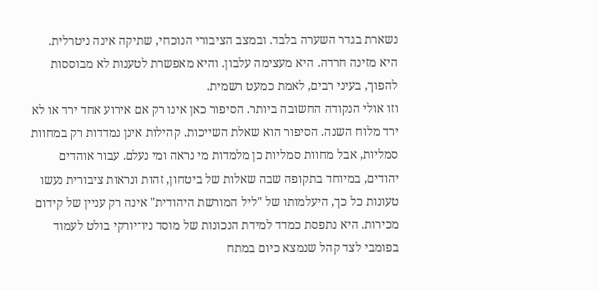נשארת בגדר השערה בלבד. ובמצב הציבורי הנוכחי, שתיקה אינה ניטרלית. היא מזינה חרדה. היא מעצימה עלבון. והיא מאפשרת לטענות לא מבוססות להפוך, בעיני רבים, לאמת כמעט רשמית.
וזו אולי הנקודה החשובה ביותר. הסיפור כאן אינו רק אם אירוע אחד ירד או לא ירד מלוח השנה. הסיפור הוא שאלת השייכות. קהילות אינן נמדדות רק במחוות סמליות, אבל מחוות סמליות כן מלמדות מי נראה ומי נעלם. עבור אוהדים יהודים, במיוחד בתקופה שבה שאלות של ביטחון, זהות ונראות ציבורית נעשו טעונות כל כך, היעלמותו של "ליל המורשת היהודית" אינה רק עניין של קידום מכירות. היא נתפסת כמדד למידת הנכונות של מוסד ניו־יורקי בולט לעמוד בפומבי לצד קהל שנמצא כיום במתח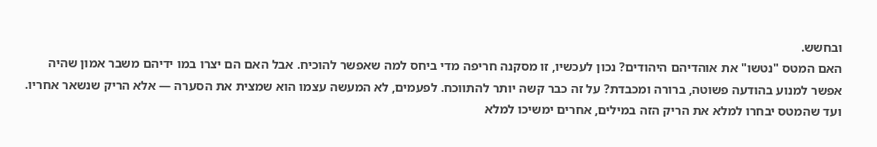ובחשש.
האם המטס "נטשו" את אוהדיהם היהודים? נכון לעכשיו, זו מסקנה חריפה מדי ביחס למה שאפשר להוכיח. אבל האם הם יצרו במו ידיהם משבר אמון שהיה אפשר למנוע בהודעה פשוטה, ברורה ומכבדת? על זה כבר קשה יותר להתווכח. לפעמים, לא המעשה עצמו הוא שמצית את הסערה — אלא הריק שנשאר אחריו. ועד שהמטס יבחרו למלא את הריק הזה במילים, אחרים ימשיכו למלא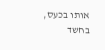אותו בכעס, בחשד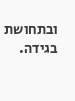ובתחושת בגידה.